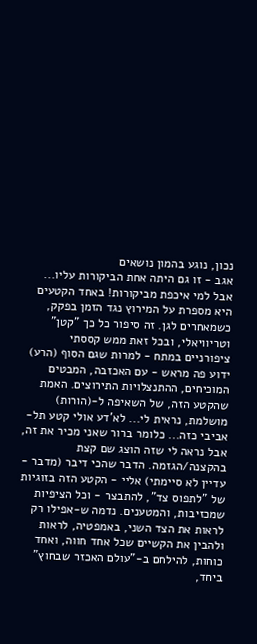נכון, נוגע בהמון נושאים
אגב - זו גם היתה אחת הביקורות עליו... אבל למי איכפת מביקורות! באחד הקטעים היא מספרת על המירוץ נגד הזמן בפקק, כשמאחרים לגן. זה סיפור כל כך "קטן" וטריוויאלי, ובכל זאת ממש קססתי ציפורניים במתח - למרות שגם הסוף (הרע) ידוע פה מראש - עם האכזבה, המבטים המוכיחים, ההתנצלויות התירוצים. האמת שהקטע הזה, של השאיפה ל-(הורות) מושלמת, נראית לי... לא'דע אולי קטע תל-אביבי כזה... כלומר ברור שאני מכיר את זה, אבל נראה לי שזה הוצג שם קצת בהקצנה/הגזמה. הדבר שהכי דיבר (מדבר - עדיין לא סיימתי) אליי - הקטע הזה בזוגיות של "לתפוס צד", להתבצר - וכל הציפיות שמכזיבות, והמטענים. נדמה ש-אפילו רק לראות את הצד השני, באמפטיה, לראות ולהבין את הקשיים שכל אחד חווה, ואחד כוחות, להילחם ב-"עולם האכזר שבחוץ" ביחד,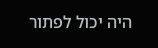היה יכול לפתור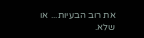את רוב הבעיות... או שלא.